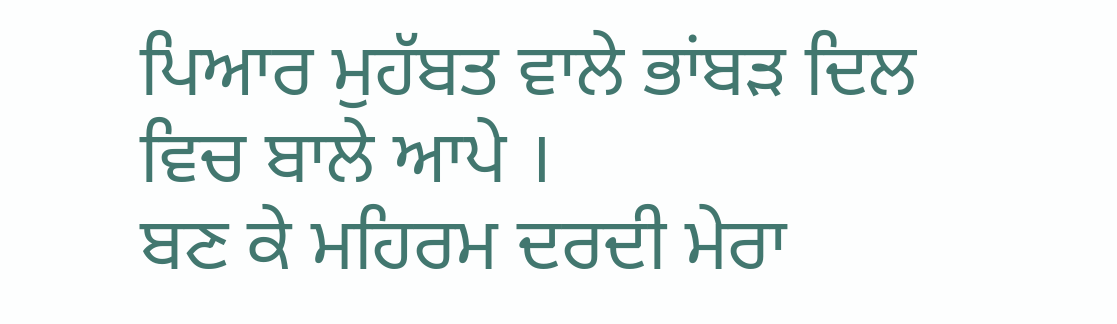ਪਿਆਰ ਮੁਹੱਬਤ ਵਾਲੇ ਭਾਂਬੜ ਦਿਲ ਵਿਚ ਬਾਲੇ ਆਪੇ ।
ਬਣ ਕੇ ਮਹਿਰਮ ਦਰਦੀ ਮੇਰਾ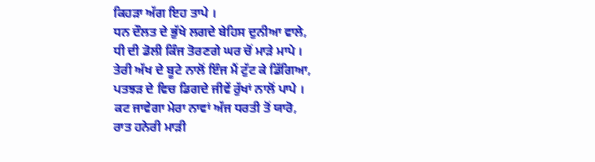ਕਿਹੜਾ ਅੱਗ ਇਹ ਤਾਪੇ ।
ਧਨ ਦੌਲਤ ਦੇ ਭੁੱਖੇ ਲਗਦੇ ਬੇਹਿਸ ਦੁਨੀਆ ਵਾਲੇ,
ਧੀ ਦੀ ਡੋਲੀ ਕਿੰਜ ਤੋਰਣਗੇ ਘਰ ਚੋਂ ਮਾੜੇ ਮਾਪੇ ।
ਤੇਰੀ ਅੱਖ ਦੇ ਬੂਟੇ ਨਾਲੋਂ ਇੰਜ ਮੈਂ ਟੁੱਟ ਕੇ ਡਿੱਗਿਆ,
ਪਤਝੜ ਦੇ ਵਿਚ ਡਿਗਦੇ ਜੀਵੇਂ ਰੁੱਖਾਂ ਨਾਲੋਂ ਪਾਪੇ ।
ਕਟ ਜਾਵੇਗਾ ਮੇਰਾ ਨਾਵਾਂ ਅੱਜ ਧਰਤੀ ਤੋਂ ਯਾਰੋ,
ਰਾਤ ਹਨੇਰੀ ਮਾੜੀ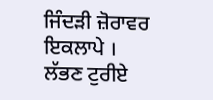ਜਿੰਦੜੀ ਜ਼ੋਰਾਵਰ ਇਕਲਾਪੇ ।
ਲੱਭਣ ਟੁਰੀਏ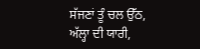ਸੱਜਣਾਂ ਤੂੰ ਚਲ ਉੱਠ, ਅੱਲ੍ਹਾ ਦੀ ਯਾਰੀ,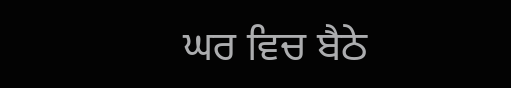ਘਰ ਵਿਚ ਬੈਠੇ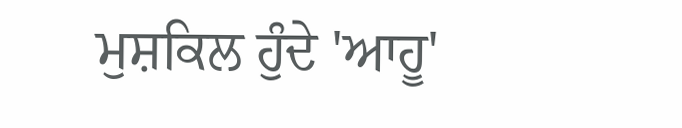ਮੁਸ਼ਕਿਲ ਹੁੰਦੇ 'ਆਹੂ'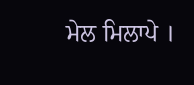ਮੇਲ ਮਿਲਾਪੇ ।